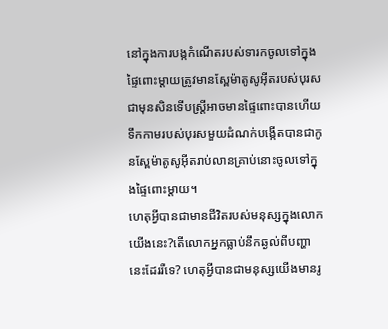នៅក្នុងការបង្កកំណើតរបស់ទារកចូលទៅក្នុងផ្ទៃពោះម្ដាយត្រូវមានស្ពែម៉ាតូសូអ៊ីតរបស់បុរសជាមុនសិនទើបស្រ្ដីអាចមានផ្ទៃពោះបានហើយទឹកកាមរបស់បុរសមួយដំណក់បង្កើតបានជាកូនស្ពែម៉ាតូសូអ៊ីតរាប់លានគ្រាប់នោះចូលទៅក្នុងផ្ទៃពោះម្ដាយ។
ហេតុអ្វីបានជាមានជីវិតរបស់មនុស្សក្នុងលោកយើងនេះ?តើលោកអ្នកធ្លាប់នឹកឆ្ងល់ពីបញ្ហានេះដែររឺទេ? ហេតុអ្វីបានជាមនុស្សយើងមានរូ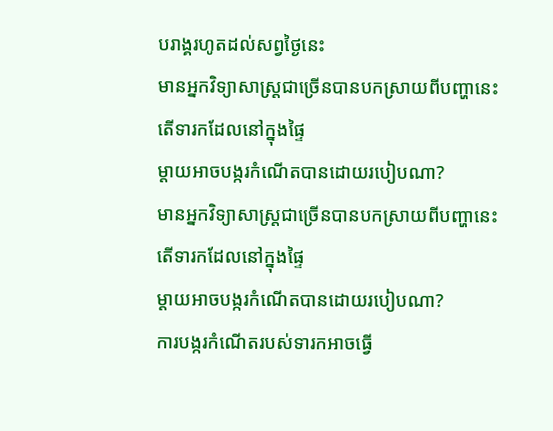បរាង្គរហូតដល់សព្វថ្ងៃនេះ
មានអ្នកវិទ្យាសាស្រ្តជាច្រើនបានបកស្រាយពីបញ្ហានេះតើទារកដែលនៅក្នុងផ្ទៃ
ម្តាយអាចបង្ករកំណើតបានដោយរបៀបណា?
មានអ្នកវិទ្យាសាស្រ្តជាច្រើនបានបកស្រាយពីបញ្ហានេះតើទារកដែលនៅក្នុងផ្ទៃ
ម្តាយអាចបង្ករកំណើតបានដោយរបៀបណា?
ការបង្ករកំណើតរបស់ទារកអាចធ្វើ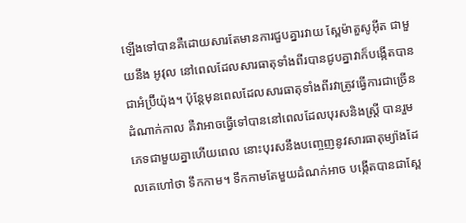ឡើងទៅបានគឺដោយសារតែមានការជួបគ្នារវាយ ស្ពែម៉ាតួសូអ៊ីត ជាមួយនឹង អូវុល នៅពេលដែលសារធាតុទាំងពីរបានជូបគ្នាវាក៏បង្កើតបានជាអំប្រ៊ីយ៉ុង។ ប៉ុន្តែមុនពេលដែលសារធាតុទាំងពីរវាត្រូវធ្វើការជាច្រើនដំណាក់កាល គឺវាអាចធ្វើទៅបាននៅពេលដែលបុរសនិងស្រ្តី បានរួមភេទជាមួយគ្នាហើយពេល នោះបុរសនឹងបញ្ចេញនូវសារធាតុម្យ៉ាងដែលគេហៅថា ទឹកកាម។ ទឹកកាមតែមួយដំណក់អាច បង្កើតបានជាស្ពែ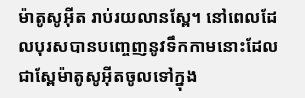ម៉ាតូសូអ៊ីត រាប់រយលានស្ពែ។ នៅពេលដែលបុរសបានបញ្ចេញនូវទឹកកាមនោះដែលជាស្ពែម៉ាតូសូអ៊ីតចូលទៅក្នុង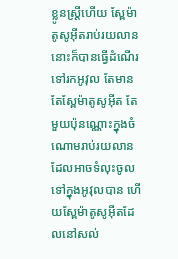ខ្លូនស្រ្តីហើយ ស្ពែម៉ាតូសូអ៊ីតរាប់រយលាននោះក៏បានធ្វើដំណើរទៅរកអូវុល តែមានតែស្ពែម៉ាតូសូអ៊ីត តែមួយប៉ុនណ្ណោះក្នុងចំណោមរាប់រយលានដែលអាចទំលុះចូលទៅក្នុងអូវុលបាន ហើយស្ពែម៉ាតូសូអ៊ីតដែលនៅសល់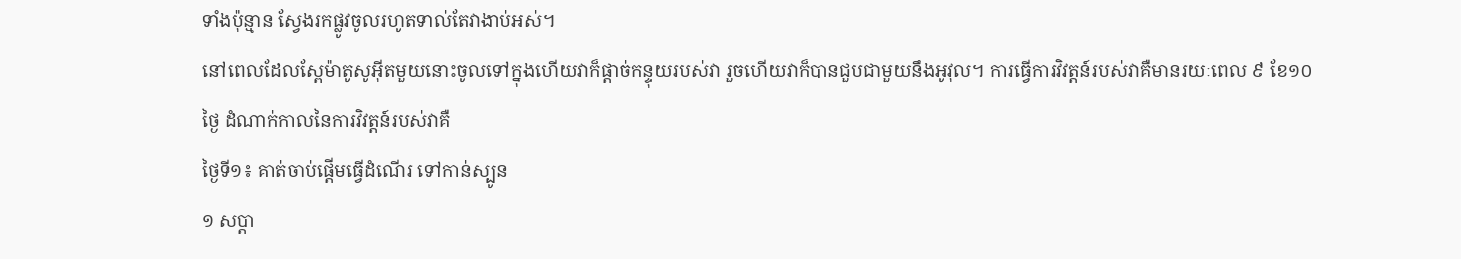ទាំងប៉ុន្មាន ស្វែងរកផ្លូវចូលរហូតទាល់តែវាងាប់អស់។
នៅពេលដែលស្ពែម៉ាតូសូអ៊ីតមួយនោះចូលទៅក្នុងហើយវាក៏ផ្តាច់កន្ទុយរបស់វា រួចហើយវាក៏បានជួបជាមួយនឹងអូវុល។ ការធ្វើការវិវត្តន៍របស់វាគឺមានរយៈពេល ៩ ខែ១០ ថ្ងៃ ដំណាក់កាលនៃការវិវត្តន៍របស់វាគឺ
ថ្ងៃទី១៖ គាត់ចាប់ផ្តើមធ្វើដំណើរ ទៅកាន់ស្បូន
១ សប្តា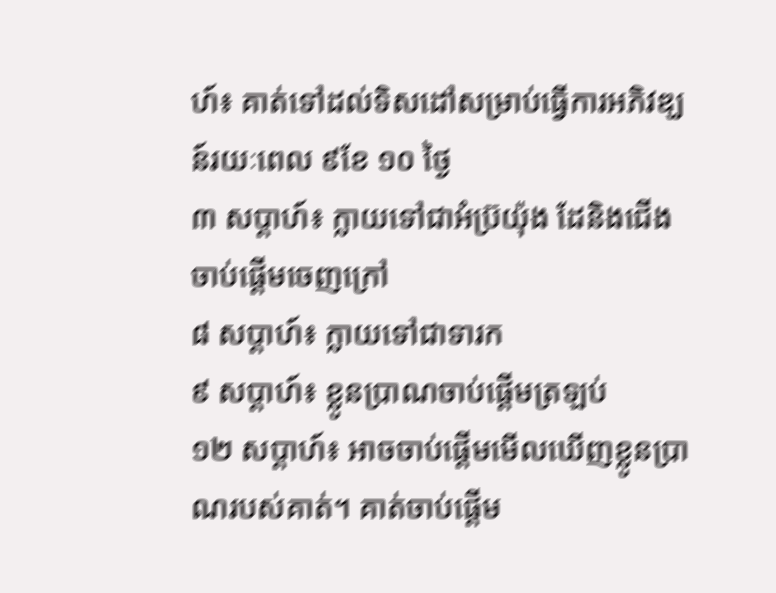ហ៍៖ គាត់ទៅដល់ទិសដៅសម្រាប់ធ្វើការអភិវឌ្ឃន៍រយៈពេល ៩ខែ ១០ ថ្ងៃ
៣ សប្តាហ៍៖ ក្លាយទៅជាអំប្រ៊យ៉ុង ដែនិងជើងចាប់ផ្តើមចេញក្រៅ
៨ សប្តាហ៍៖ ក្លាយទៅជាទារក
៩ សប្តាហ៍៖ ខ្លូនប្រាណចាប់ផ្តើមត្រឡប់
១២ សប្តាហ៍៖ អាចចាប់ផ្តើមមើលឃើញខ្លូនប្រាណរបស់គាត់។ គាត់ចាប់ផ្តើម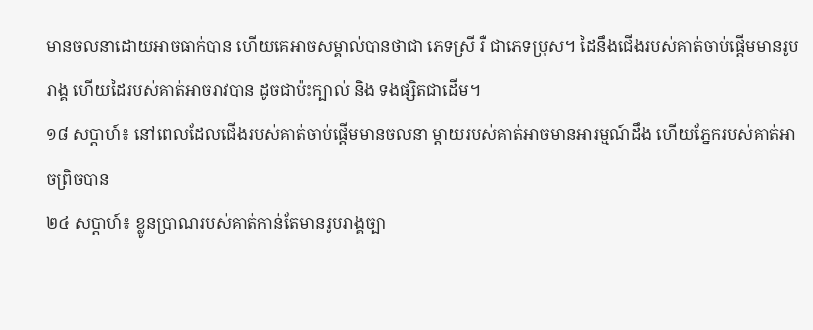មានចលនាដោយអាចធាក់បាន ហើយគេអាចសម្គាល់បានថាជា ភេទស្រី រឺ ជាភេទប្រុស។ ដៃនឹងជើងរបស់គាត់ចាប់ផ្តើមមានរូបរាង្គ ហើយដៃរបស់គាត់អាចរាវបាន ដូចជាប៉ះក្បាល់ និង ទងផ្សិតជាដើម។
១៨ សប្តាហ៍៖ នៅពេលដែលជើងរបស់គាត់ចាប់ផ្តើមមានចលនា ម្តាយរបស់គាត់អាចមានអារម្មណ៍ដឹង ហើយភ្នែករបស់គាត់អាចព្រិចបាន
២៤ សប្តាហ៍៖ ខ្លូនប្រាណរបស់គាត់កាន់តែមានរូបរាង្គច្បា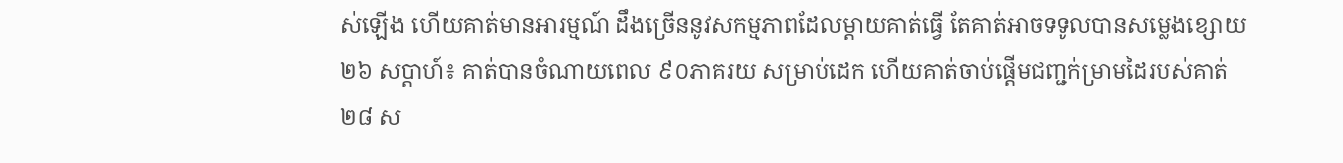ស់ឡើង ហើយគាត់មានអារម្មណ៍ ដឹងច្រើននូវសកម្មភាពដែលម្តាយគាត់ធ្វើ តែគាត់អាចទទូលបានសម្លេងខ្សោយ
២៦ សប្តាហ៍៖ គាត់បានចំណាយពេល ៩០ភាគរយ សម្រាប់ដេក ហើយគាត់ចាប់ផ្តើមជញ្ជក់ម្រាមដៃរបស់គាត់
២៨ ស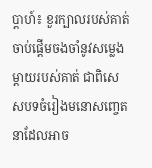ប្តាហ៍៖ ខួរក្បាលរបស់គាត់ចាប់ផ្តើមចងចាំនូវសម្លេងម្តាយរបស់គាត់ ជាពិសេសបទចំរៀងមនោសញ្ចេតនាដែលអាច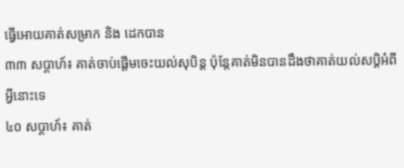ធ្វើអោយគាត់សម្រាក និង ដេកបាន
៣៣ សប្តាហ៍៖ គាត់ចាប់ផ្តើមចេះយល់សុបិន្ត ប៉ុន្តែគាត់មិនបានដឹងថាគាត់យល់សប្តិអំពីអ្វីនោះទេ
៤០ សប្តាហ៍៖ គាត់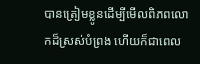បានត្រៀមខ្លូនដើម្បីមើលពិភពលោកដ៏ស្រស់បំព្រង ហើយក៏ជាពេល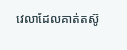វេលាដែលគាត់តស៊ូ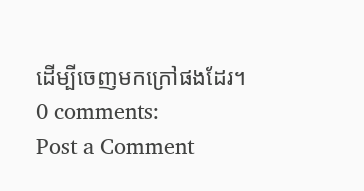ដើម្បីចេញមកក្រៅផងដែរ។
0 comments:
Post a Comment